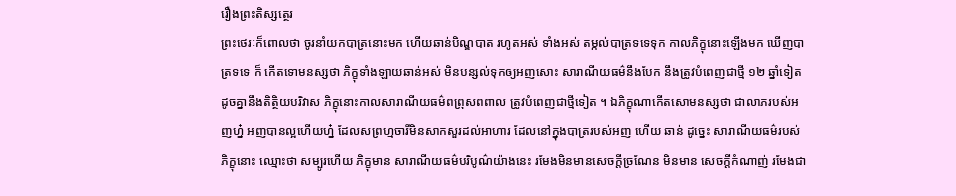រឿងព្រះតិស្សត្ថេរ
ព្រះថេរៈក៏ពោលថា ចូរនាំយកបាត្រនោះមក ហើយឆាន់បិណ្ឌបាត រហូតអស់ ទាំងអស់ តម្កល់បាត្រទទេទុក កាលភិក្ខុនោះឡើងមក ឃើញបាត្រទទេ ក៏ កើតទោមនស្សថា ភិក្ខុទាំងឡាយឆាន់អស់ មិនបន្សល់ទុកឲ្យអញសោះ សារាណីយធម៌នឹងបែក នឹងត្រូវបំពេញជាថ្មី ១២ ឆ្នាំទៀត ដូចគ្នានឹងតិត្ថិយបរិវាស ភិក្ខុនោះកាលសារាណីយធម៌ពព្រុសពពាល ត្រូវបំពេញជាថ្មីទៀត ។ ឯភិក្ខុណាកើតសោមនស្សថា ជាលាភរបស់អញហ្ន៎ អញបានល្អហើយហ្ន៎ ដែលសព្រហ្មចារីមិនសាកសួរដល់អាហារ ដែលនៅក្នុងបាត្ររបស់អញ ហើយ ឆាន់ ដូច្នេះ សារាណីយធម៌របស់ភិក្ខុនោះ ឈ្មោះថា សម្បូរហើយ ភិក្ខុមាន សារាណីយធម៌បរិបូណ៌យ៉ាងនេះ រមែងមិនមានសេចក្តីច្រណែន មិនមាន សេចក្តីកំណាញ់ រមែងជា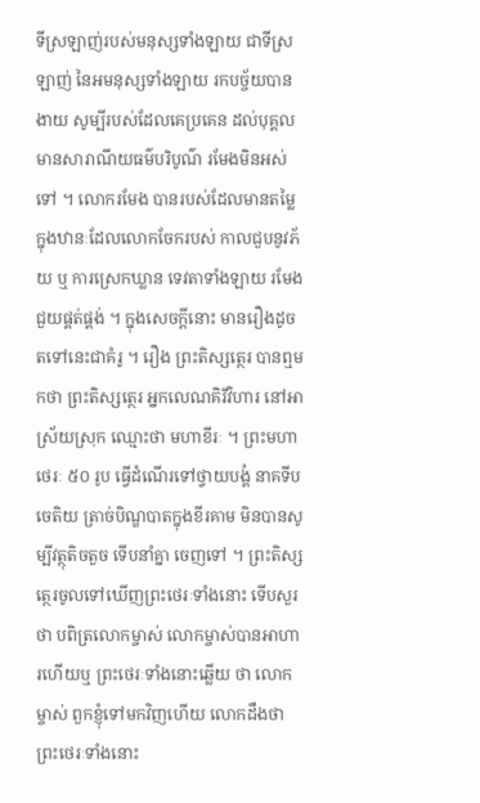ទីស្រឡាញ់របស់មនុស្សទាំងឡាយ ជាទីស្រឡាញ់ នៃអមនុស្សទាំងឡាយ រកបច្ច័យបានងាយ សូម្បីរបស់ដែលគេប្រគេន ដល់បុគ្គលមានសារាណីយធម៌បរិបូណ៌ រមែងមិនអស់ទៅ ។ លោករមែង បានរបស់ដែលមានតម្លៃក្នុងឋានៈដែលលោកចែករបស់ កាលជួបនូវភ័យ ឬ ការស្រេកឃ្លាន ទេវតាទាំងឡាយ រមែងជួយផ្គត់ផ្គង់ ។ ក្នុងសេចក្តីនោះ មានរឿងដូចតទៅនេះជាគំរូ ។ រឿង ព្រះតិស្សត្ថេរ បានឮមកថា ព្រះតិស្សត្ថេរ អ្នកលេណគិរីវិហារ នៅអាស្រ័យស្រុក ឈ្មោះថា មហាខីរៈ ។ ព្រះមហាថេរៈ ៥០ រូប ធ្វើដំណើរទៅថ្វាយបង្គំ នាគទីបចេតិយ ត្រាច់បិណ្ឌបាតក្នុងខីរគាម មិនបានសូម្បីវត្ថុតិចតួច ទើបនាំគ្នា ចេញទៅ ។ ព្រះតិស្សត្ថេរចូលទៅឃើញព្រះថេរៈទាំងនោះ ទើបសួរថា បពិត្រលោកម្ចាស់ លោកម្ចាស់បានអាហារហើយឬ ព្រះថេរៈទាំងនោះឆ្លើយ ថា លោកម្ចាស់ ពួកខ្ញុំទៅមកវិញហើយ លោកដឹងថា ព្រះថេរៈទាំងនោះ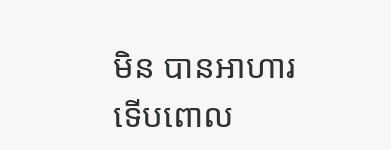មិន បានអាហារ ទើបពោល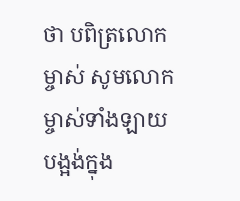ថា បពិត្រលោកម្ចាស់ សូមលោកម្ចាស់ទាំងឡាយ បង្អង់ក្នុង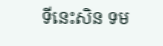ទីនេះសិន ទម